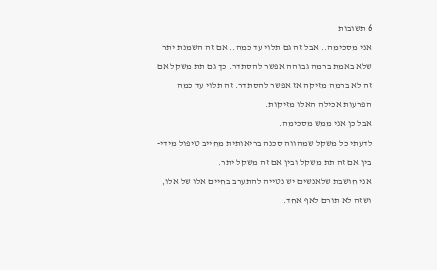6 תשובות
אני מסכימה.. אבל זה גם תלוי עד כמה.. אם זה השמנת יתר שלא באמת ברמה גבוהה אפשר להסתדר. כך גם תת משקל אם זה לא ברמה מזיקה אז אפשר להסתדר. זה תלוי עד כמה הפרעות אכילה האלו מזיקות.
אבל כן אני ממש מסכימה.
לדעתי כל משקל שמהווה סכנה בריאותית מחייב טיפול מידי- בין אם זה תת משקל ובין אם זה משקל יתר.
אני חושבת שלאנשים יש נטייה להתערב בחיים אלו של אלו, ושזה לא תורם לאף אחד.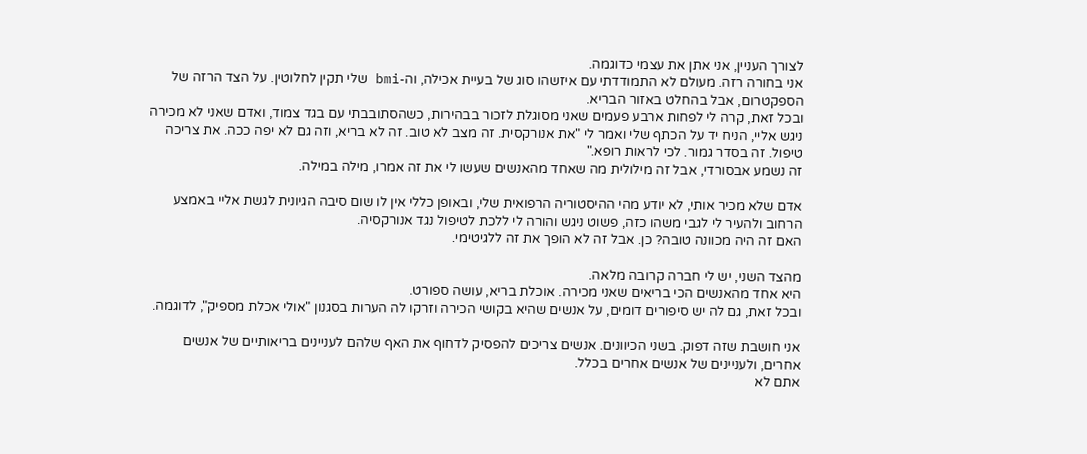לצורך העניין, אני אתן את עצמי כדוגמה.
אני בחורה רזה. מעולם לא התמודדתי עם איזשהו סוג של בעיית אכילה, וה-bmi שלי תקין לחלוטין. על הצד הרזה של הספקטרום, אבל בהחלט באזור הבריא.
ובכל זאת, קרה לי לפחות ארבע פעמים שאני מסוגלת לזכור בבהירות, כשהסתובבתי עם בגד צמוד, ואדם שאני לא מכירה ניגש אליי, הניח יד על הכתף שלי ואמר לי "את אנורקסית. זה מצב לא טוב. זה לא בריא, וזה גם לא יפה ככה. את צריכה טיפול. זה בסדר גמור. לכי לראות רופא."
זה נשמע אבסורדי, אבל זה מילולית מה שאחד מהאנשים שעשו לי את זה אמרו, מילה במילה.

אדם שלא מכיר אותי, לא יודע מהי ההיסטוריה הרפואית שלי, ובאופן כללי אין לו שום סיבה הגיונית לגשת אליי באמצע הרחוב ולהעיר לי לגבי משהו כזה, פשוט ניגש והורה לי ללכת לטיפול נגד אנורקסיה.
האם זה היה מכוונה טובה? כן. אבל זה לא הופך את זה ללגיטימי.

מהצד השני, יש לי חברה קרובה מלאה.
היא אחד מהאנשים הכי בריאים שאני מכירה. אוכלת בריא, עושה ספורט.
ובכל זאת, גם לה יש סיפורים דומים, על אנשים שהיא בקושי הכירה וזרקו לה הערות בסגנון "אולי אכלת מספיק", לדוגמה.

אני חושבת שזה דפוק. בשני הכיוונים. אנשים צריכים להפסיק לדחוף את האף שלהם לעניינים בריאותיים של אנשים אחרים, ולעניינים של אנשים אחרים בכלל.
אתם לא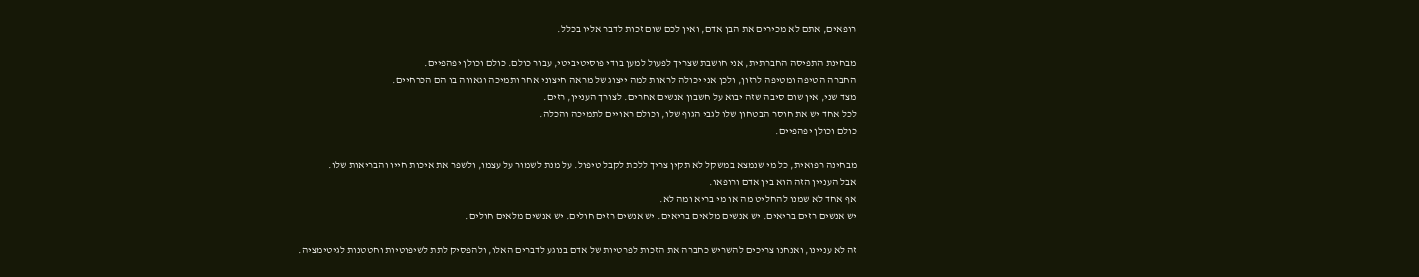רופאים, אתם לא מכירים את הבן אדם, ואין לכם שום זכות לדבר אליו בכלל.

מבחינת התפיסה החברתית, אני חושבת שצריך לפעול למען בודי פוסיטיביטי, עבור כולם. כולם וכולן יפהפיים.
החברה הטיפה ומטיפה לרזון, ולכן אני יכולה לראות למה ייצוג של מראה חיצוני אחר ותמיכה וגאווה בו הם הכרחיים.
מצד שני, אין שום סיבה שזה יבוא על חשבון אנשים אחרים. לצורך העניין, רזים.
לכל אחד יש את חוסר הבטחון שלו לגבי הגוף שלו, וכולם ראויים לתמיכה והכלה.
כולם וכולן יפהפיים.

מבחינה רפואית, כל מי שנמצא במשקל לא תקין צריך ללכת לקבל טיפול. על מנת לשמור על עצמו, ולשפר את איכות חייו והבריאות שלו.
אבל העניין הזה הוא בין אדם ורופאו.
אף אחד לא שמנו להחליט מה או מי בריא ומה לא.
יש אנשים רזים בריאים. יש אנשים מלאים בריאים. יש אנשים רזים חולים. יש אנשים מלאים חולים.

זה לא עניינו, ואנחנו צריכים להשריש כחברה את הזכות לפרטיות של אדם בנוגע לדברים האלו, ולהפסיק לתת לשיפוטיות וחטטנות לגיטימציה.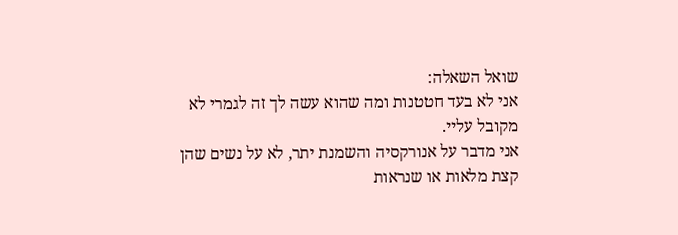שואל השאלה:
אני לא בעד חטטנות ומה שהוא עשה לך זה לגמרי לא מקובל עליי.
אני מדבר על אנורקסיה והשמנת יתר, לא על נשים שהן קצת מלאות או שנראות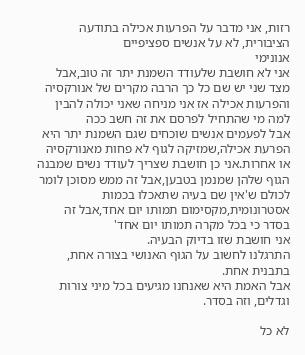רזות, אני מדבר על הפרעות אכילה בתודעה הציבורית, לא על אנשים ספציפיים
אנונימי
אני לא חושבת שלעודד השמנת יתר זה טוב,אבל מצד שני יש שם כל כך הרבה מקרים של אנורקסיה והפרעות אכילה אז אני מניחה שאני יכולה להבין למה מי שהתחיל לפרסם את זה חשב ככה
אבל לפעמים אנשים שוכחים שגם השמנת יתר היא הפרעת אכילה,שמזיקה לגוף לא פחות מאנורקסיה או אחרות.אני כן חושבת שצריך לעודד נשים שמבנה הגוף שלהן שמנמן בטבען,אבל זה ממש מסוכן לומר לכולם ש'אין שם בעיה שתאכלו בכמות אסטרונומית,מקסימום תמותו יום אחד,אבל זה בסדר כי בכל מקרה תמותו יום אחד'
אני חושבת שזו בדיוק הבעיה.
התרגלנו לחשוב על הגוף האנושי בצורה אחת, בתבנית אחת.
אבל האמת היא שאנחנו מגיעים בכל מיני צורות וגדלים, וזה בסדר.

לא כל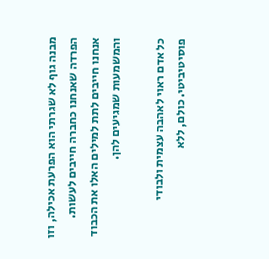מבנה גוף לא שגרתי הוא הפרעת אכילה, וזו הפרדה שאנחנו כחברה חייבים לעשות.
אנחנו חייבים לתת למילים האלו את הכבוד והמשמעות שמגיעים להן.

כל אדם ראוי לאהבה עצמית ולבודי פוסיטיביטי. כולם, ללא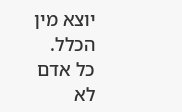יוצא מין הכלל.
כל אדם לא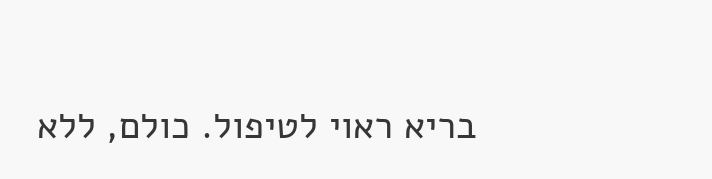בריא ראוי לטיפול. כולם, ללא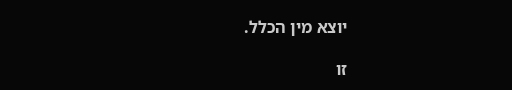יוצא מין הכלל.

זו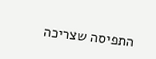התפיסה שצריכה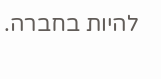להיות בחברה.